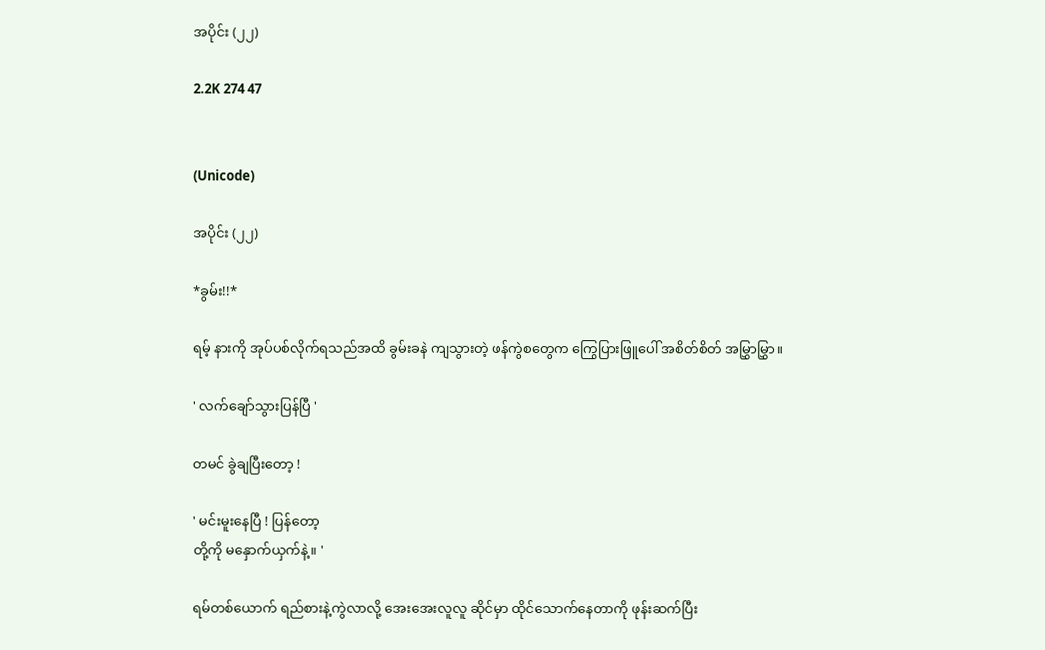အပိုင်း (၂၂)

2.2K 274 47


(Unicode)

အပိုင်း (၂၂)

*ခွမ်း!!*

ရမ့် နားကို အုပ်ပစ်လိုက်ရသည်အထိ ခွမ်းခနဲ ကျသွားတဲ့ ဖန်ကွဲစတွေက ကြွေပြားဖြူပေါ် အစိတ်စိတ် အမြွှာမြွှာ။

' လက်ချော်သွားပြန်ပြီ '

တမင် ခွဲချပြီးတော့ !

' မင်းမူးနေပြီ ! ပြန်တော့
တို့ကို မနှောက်ယှက်နဲ့။ '

ရမ်တစ်ယောက် ရည်စားနဲ့ကွဲလာလို့ အေးအေးလူလူ ဆိုင်မှာ ထိုင်သောက်နေတာကို ဖုန်းဆက်ပြီး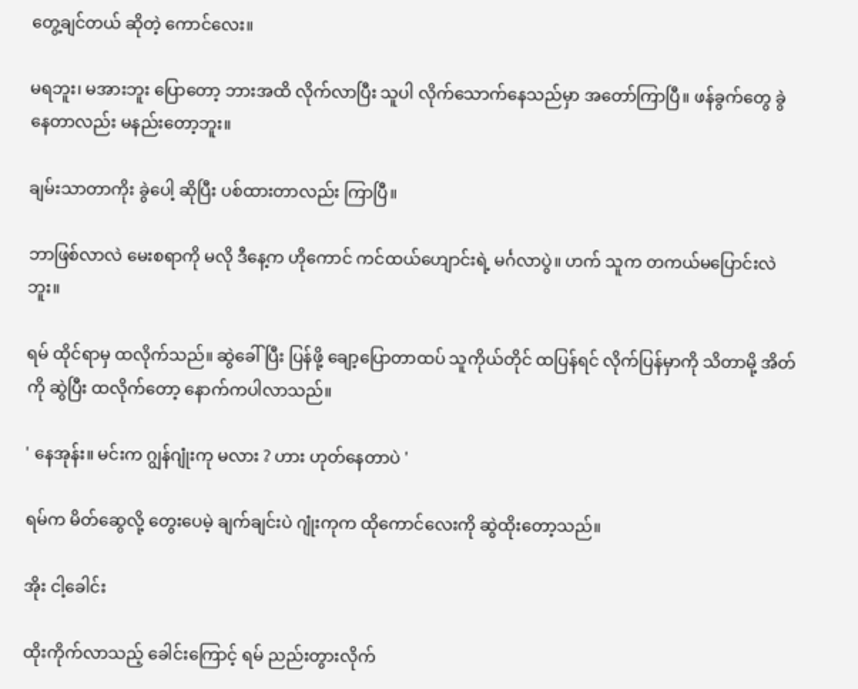တွေ့ချင်တယ် ဆိုတဲ့ ကောင်လေး။

မရဘူး၊ မအားဘူး ပြောတော့ ဘားအထိ လိုက်လာပြီး သူပါ လိုက်သောက်နေသည်မှာ အတော်ကြာပြီ။ ဖန်ခွက်တွေ ခွဲနေတာလည်း မနည်းတော့ဘူး။

ချမ်းသာတာကိုး ခွဲပေါ့ ဆိုပြီး ပစ်ထားတာလည်း ကြာပြီ။

ဘာဖြစ်လာလဲ မေးစရာကို မလို ဒီနေ့က ဟိုကောင် ကင်ထယ်ဟျောင်းရဲ့ မင်္ဂလာပွဲ။ ဟက် သူက တကယ်မပြောင်းလဲဘူး။

ရမ် ထိုင်ရာမှ ထလိုက်သည်။ ဆွဲခေါ်ပြီး ပြန်ဖို့ ချော့ပြောတာထပ် သူကိုယ်တိုင် ထပြန်ရင် လိုက်ပြန်မှာကို သိတာမို့ အိတ်ကို ဆွဲပြီး ထလိုက်တော့ နောက်ကပါလာသည်။

' နေအုန်း။ မင်းက ဂျွန်ဂျုံးကု မလား ? ဟား ဟုတ်နေတာပဲ '

ရမ်က မိတ်ဆွေလို့ တွေးပေမဲ့ ချက်ချင်းပဲ ဂျုံးကုက ထိုကောင်လေးကို ဆွဲထိုးတော့သည်။

အိုး ငါ့ခေါင်း

ထိုးကိုက်လာသည့် ခေါင်းကြောင့် ရမ် ညည်းတွားလိုက်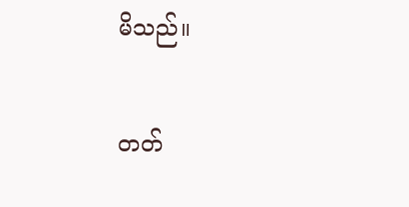မိသည်။

တတ်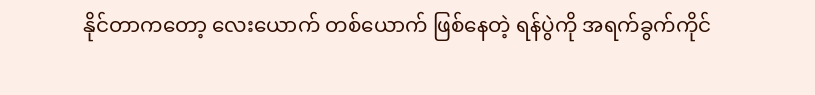နိုင်တာကတော့ လေးယောက် တစ်ယောက် ဖြစ်နေတဲ့ ရန်ပွဲကို အရက်ခွက်ကိုင်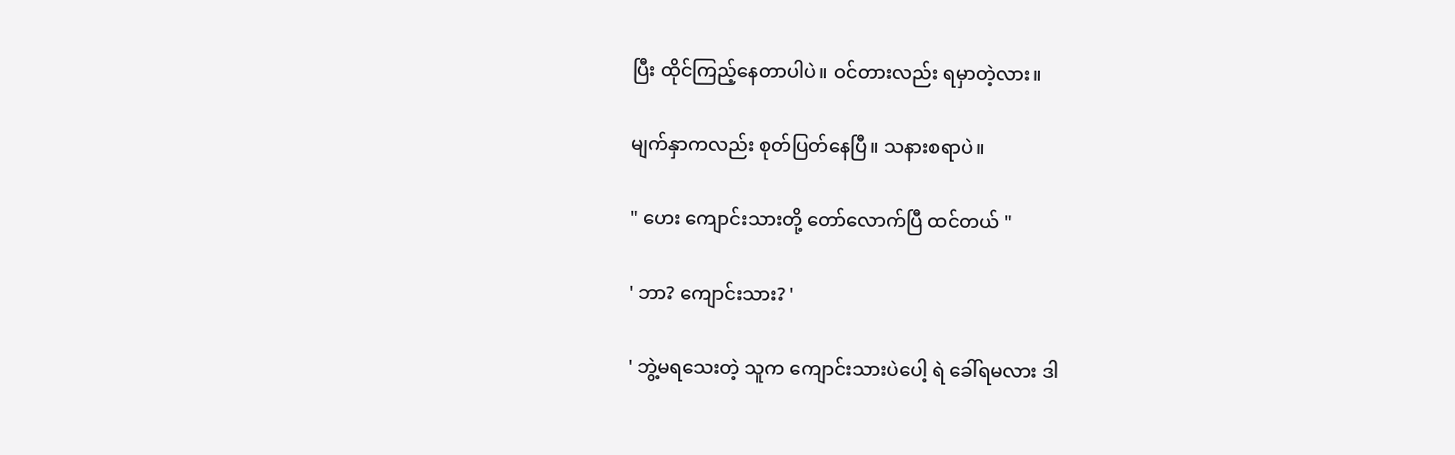ပြီး ထိုင်ကြည့်နေတာပါပဲ။ ဝင်တားလည်း ရမှာတဲ့လား။

မျက်နှာကလည်း စုတ်ပြတ်နေပြီ။ သနားစရာပဲ။

" ဟေး ကျောင်းသားတို့ တော်လောက်ပြီ ထင်တယ် "

' ဘာ? ကျောင်းသား? '

' ဘွဲ့မရသေးတဲ့ သူက ကျောင်းသားပဲပေါ့ ရဲ ခေါ်ရမလား ဒါ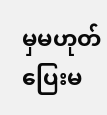မှမဟုတ် ပြေးမ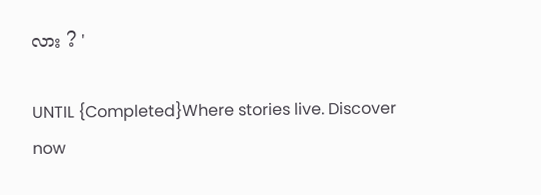လား ? '

UNTIL {Completed}Where stories live. Discover now